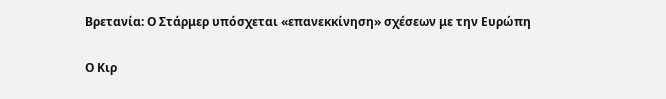Βρετανία: Ο Στάρμερ υπόσχεται «επανεκκίνηση» σχέσεων με την Ευρώπη

Ο Κιρ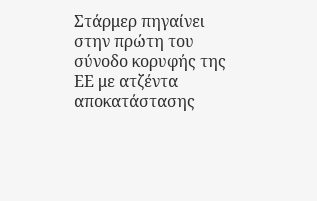Στάρμερ πηγαίνει στην πρώτη του σύνοδο κορυφής της ΕΕ με ατζέντα αποκατάστασης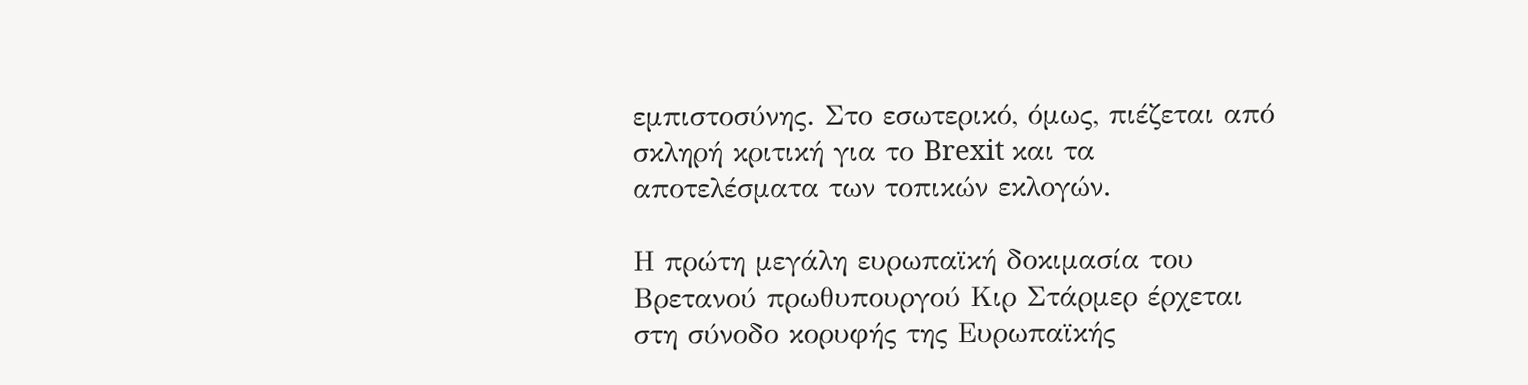εμπιστοσύνης. Στο εσωτερικό, όμως, πιέζεται από σκληρή κριτική για το Brexit και τα αποτελέσματα των τοπικών εκλογών.

Η πρώτη μεγάλη ευρωπαϊκή δοκιμασία του Βρετανού πρωθυπουργού Κιρ Στάρμερ έρχεται στη σύνοδο κορυφής της Ευρωπαϊκής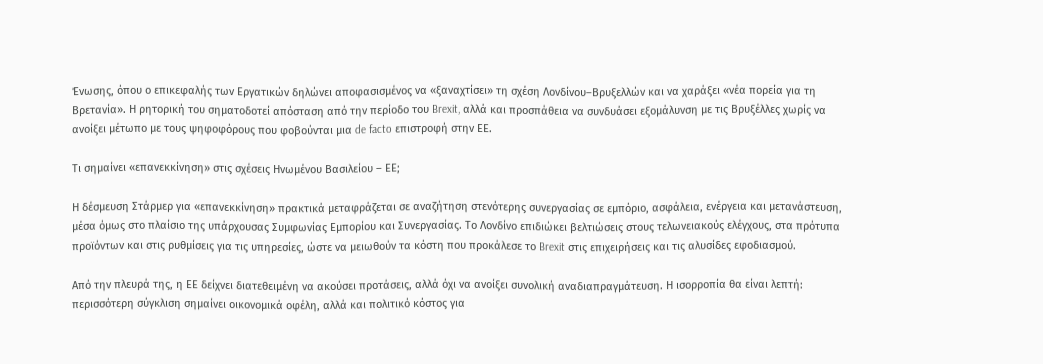Ένωσης, όπου ο επικεφαλής των Εργατικών δηλώνει αποφασισμένος να «ξαναχτίσει» τη σχέση Λονδίνου–Βρυξελλών και να χαράξει «νέα πορεία για τη Βρετανία». Η ρητορική του σηματοδοτεί απόσταση από την περίοδο του Brexit, αλλά και προσπάθεια να συνδυάσει εξομάλυνση με τις Βρυξέλλες χωρίς να ανοίξει μέτωπο με τους ψηφοφόρους που φοβούνται μια de facto επιστροφή στην ΕΕ.

Τι σημαίνει «επανεκκίνηση» στις σχέσεις Ηνωμένου Βασιλείου – ΕΕ;

Η δέσμευση Στάρμερ για «επανεκκίνηση» πρακτικά μεταφράζεται σε αναζήτηση στενότερης συνεργασίας σε εμπόριο, ασφάλεια, ενέργεια και μετανάστευση, μέσα όμως στο πλαίσιο της υπάρχουσας Συμφωνίας Εμπορίου και Συνεργασίας. Το Λονδίνο επιδιώκει βελτιώσεις στους τελωνειακούς ελέγχους, στα πρότυπα προϊόντων και στις ρυθμίσεις για τις υπηρεσίες, ώστε να μειωθούν τα κόστη που προκάλεσε το Brexit στις επιχειρήσεις και τις αλυσίδες εφοδιασμού.

Από την πλευρά της, η ΕΕ δείχνει διατεθειμένη να ακούσει προτάσεις, αλλά όχι να ανοίξει συνολική αναδιαπραγμάτευση. Η ισορροπία θα είναι λεπτή: περισσότερη σύγκλιση σημαίνει οικονομικά οφέλη, αλλά και πολιτικό κόστος για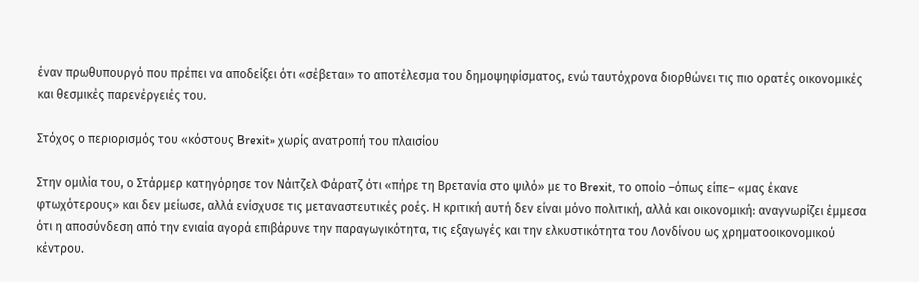έναν πρωθυπουργό που πρέπει να αποδείξει ότι «σέβεται» το αποτέλεσμα του δημοψηφίσματος, ενώ ταυτόχρονα διορθώνει τις πιο ορατές οικονομικές και θεσμικές παρενέργειές του.

Στόχος ο περιορισμός του «κόστους Brexit» χωρίς ανατροπή του πλαισίου

Στην ομιλία του, ο Στάρμερ κατηγόρησε τον Νάιτζελ Φάρατζ ότι «πήρε τη Βρετανία στο ψιλό» με το Brexit, το οποίο –όπως είπε– «μας έκανε φτωχότερους» και δεν μείωσε, αλλά ενίσχυσε τις μεταναστευτικές ροές. Η κριτική αυτή δεν είναι μόνο πολιτική, αλλά και οικονομική: αναγνωρίζει έμμεσα ότι η αποσύνδεση από την ενιαία αγορά επιβάρυνε την παραγωγικότητα, τις εξαγωγές και την ελκυστικότητα του Λονδίνου ως χρηματοοικονομικού κέντρου.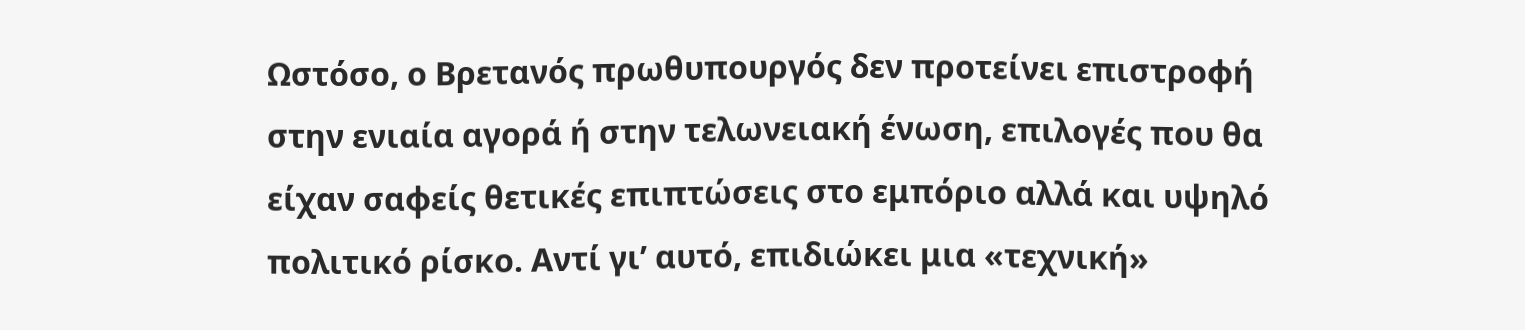Ωστόσο, ο Βρετανός πρωθυπουργός δεν προτείνει επιστροφή στην ενιαία αγορά ή στην τελωνειακή ένωση, επιλογές που θα είχαν σαφείς θετικές επιπτώσεις στο εμπόριο αλλά και υψηλό πολιτικό ρίσκο. Αντί γι’ αυτό, επιδιώκει μια «τεχνική»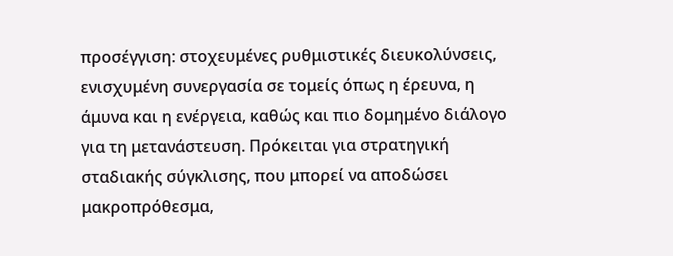προσέγγιση: στοχευμένες ρυθμιστικές διευκολύνσεις, ενισχυμένη συνεργασία σε τομείς όπως η έρευνα, η άμυνα και η ενέργεια, καθώς και πιο δομημένο διάλογο για τη μετανάστευση. Πρόκειται για στρατηγική σταδιακής σύγκλισης, που μπορεί να αποδώσει μακροπρόθεσμα,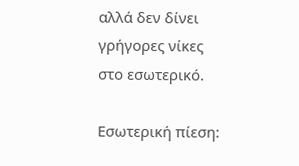αλλά δεν δίνει γρήγορες νίκες στο εσωτερικό.

Εσωτερική πίεση: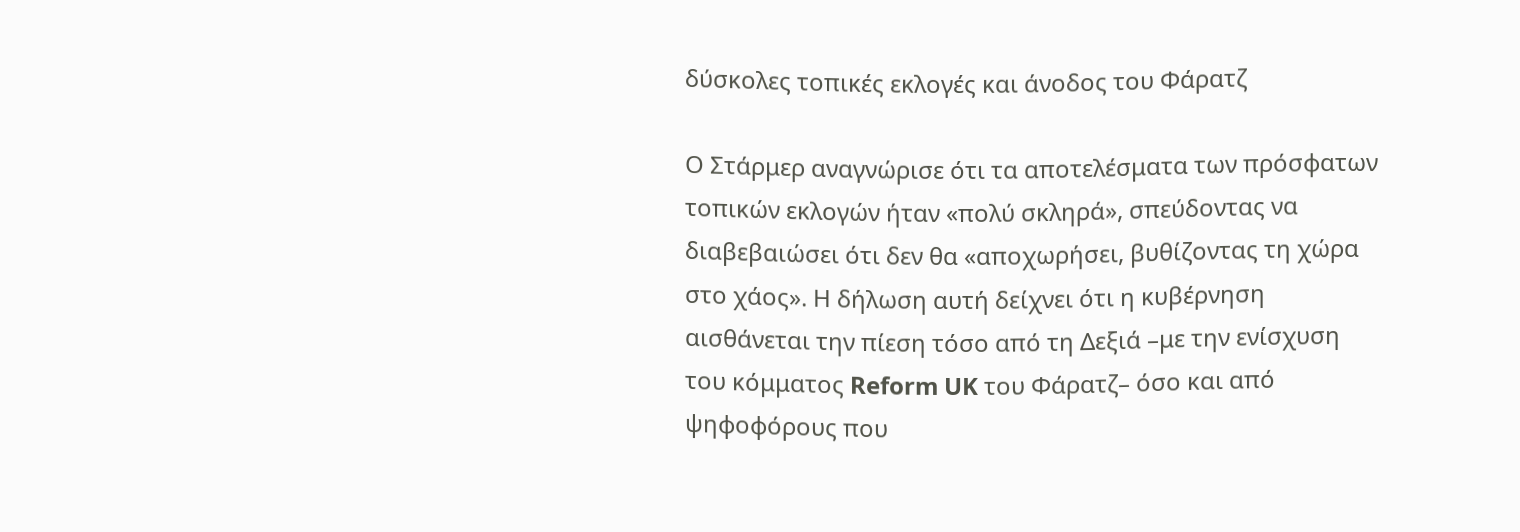δύσκολες τοπικές εκλογές και άνοδος του Φάρατζ

Ο Στάρμερ αναγνώρισε ότι τα αποτελέσματα των πρόσφατων τοπικών εκλογών ήταν «πολύ σκληρά», σπεύδοντας να διαβεβαιώσει ότι δεν θα «αποχωρήσει, βυθίζοντας τη χώρα στο χάος». Η δήλωση αυτή δείχνει ότι η κυβέρνηση αισθάνεται την πίεση τόσο από τη Δεξιά –με την ενίσχυση του κόμματος Reform UK του Φάρατζ– όσο και από ψηφοφόρους που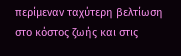περίμεναν ταχύτερη βελτίωση στο κόστος ζωής και στις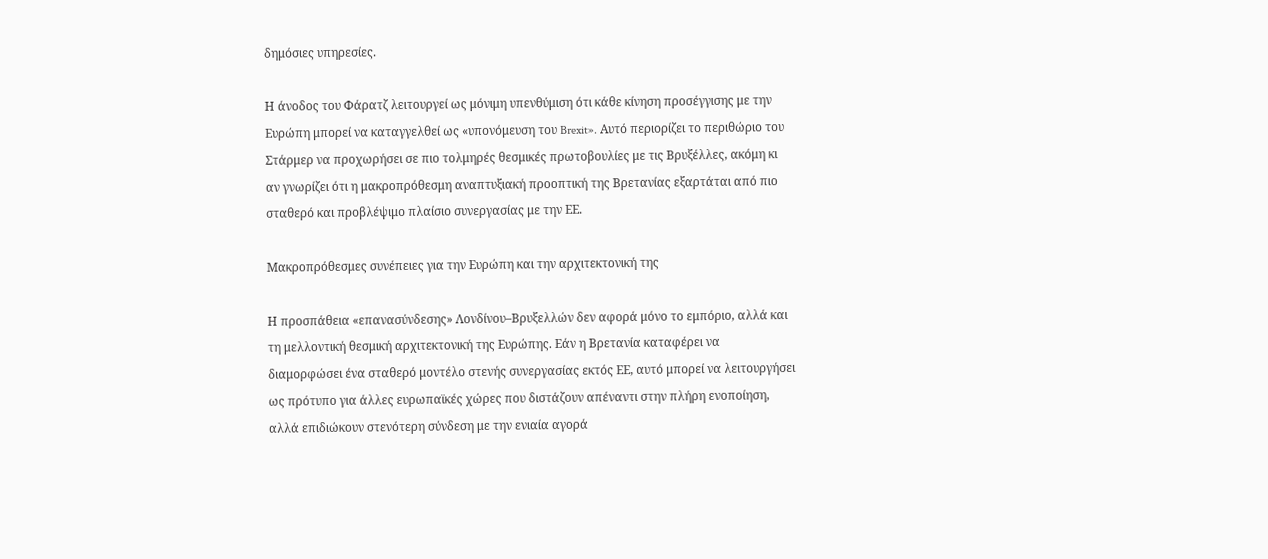δημόσιες υπηρεσίες.

Η άνοδος του Φάρατζ λειτουργεί ως μόνιμη υπενθύμιση ότι κάθε κίνηση προσέγγισης με την Ευρώπη μπορεί να καταγγελθεί ως «υπονόμευση του Brexit». Αυτό περιορίζει το περιθώριο του Στάρμερ να προχωρήσει σε πιο τολμηρές θεσμικές πρωτοβουλίες με τις Βρυξέλλες, ακόμη κι αν γνωρίζει ότι η μακροπρόθεσμη αναπτυξιακή προοπτική της Βρετανίας εξαρτάται από πιο σταθερό και προβλέψιμο πλαίσιο συνεργασίας με την ΕΕ.

Μακροπρόθεσμες συνέπειες για την Ευρώπη και την αρχιτεκτονική της

Η προσπάθεια «επανασύνδεσης» Λονδίνου–Βρυξελλών δεν αφορά μόνο το εμπόριο, αλλά και τη μελλοντική θεσμική αρχιτεκτονική της Ευρώπης. Εάν η Βρετανία καταφέρει να διαμορφώσει ένα σταθερό μοντέλο στενής συνεργασίας εκτός ΕΕ, αυτό μπορεί να λειτουργήσει ως πρότυπο για άλλες ευρωπαϊκές χώρες που διστάζουν απέναντι στην πλήρη ενοποίηση, αλλά επιδιώκουν στενότερη σύνδεση με την ενιαία αγορά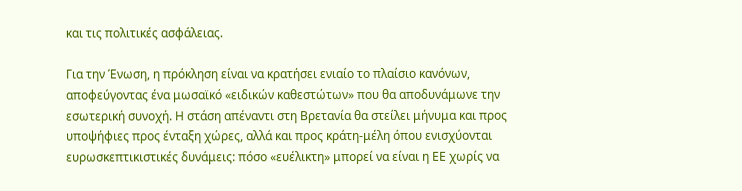και τις πολιτικές ασφάλειας.

Για την Ένωση, η πρόκληση είναι να κρατήσει ενιαίο το πλαίσιο κανόνων, αποφεύγοντας ένα μωσαϊκό «ειδικών καθεστώτων» που θα αποδυνάμωνε την εσωτερική συνοχή. Η στάση απέναντι στη Βρετανία θα στείλει μήνυμα και προς υποψήφιες προς ένταξη χώρες, αλλά και προς κράτη-μέλη όπου ενισχύονται ευρωσκεπτικιστικές δυνάμεις: πόσο «ευέλικτη» μπορεί να είναι η ΕΕ χωρίς να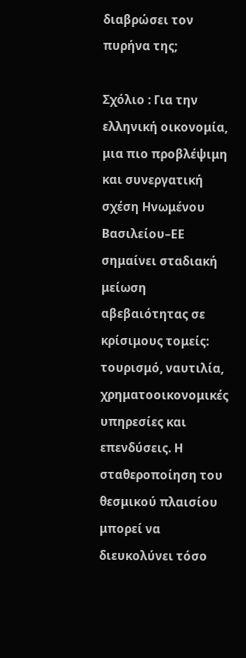διαβρώσει τον πυρήνα της;

Σχόλιο : Για την ελληνική οικονομία, μια πιο προβλέψιμη και συνεργατική σχέση Ηνωμένου Βασιλείου–ΕΕ σημαίνει σταδιακή μείωση αβεβαιότητας σε κρίσιμους τομείς: τουρισμό, ναυτιλία, χρηματοοικονομικές υπηρεσίες και επενδύσεις. Η σταθεροποίηση του θεσμικού πλαισίου μπορεί να διευκολύνει τόσο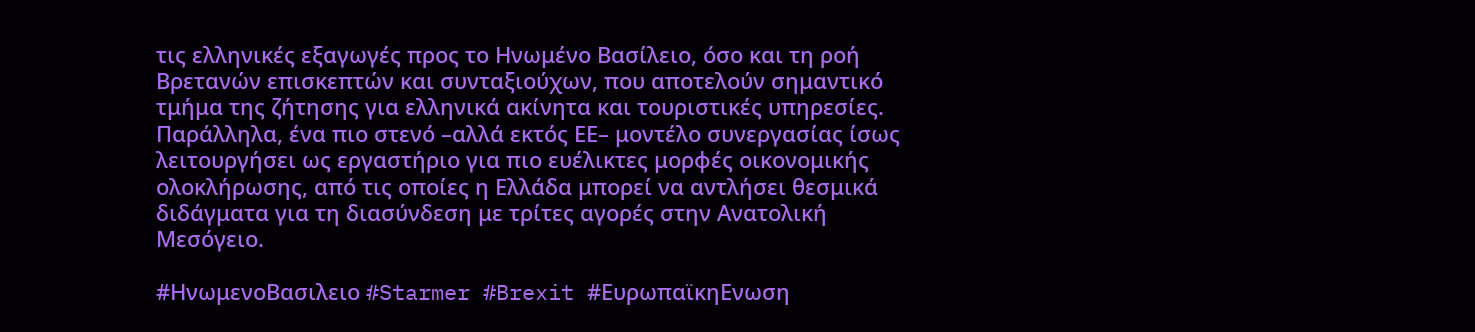τις ελληνικές εξαγωγές προς το Ηνωμένο Βασίλειο, όσο και τη ροή Βρετανών επισκεπτών και συνταξιούχων, που αποτελούν σημαντικό τμήμα της ζήτησης για ελληνικά ακίνητα και τουριστικές υπηρεσίες. Παράλληλα, ένα πιο στενό –αλλά εκτός ΕΕ– μοντέλο συνεργασίας ίσως λειτουργήσει ως εργαστήριο για πιο ευέλικτες μορφές οικονομικής ολοκλήρωσης, από τις οποίες η Ελλάδα μπορεί να αντλήσει θεσμικά διδάγματα για τη διασύνδεση με τρίτες αγορές στην Ανατολική Μεσόγειο.

#ΗνωμενοΒασιλειο #Starmer #Brexit #ΕυρωπαϊκηΕνωση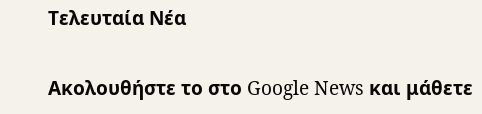Τελευταία Νέα

Ακολουθήστε το στο Google News και μάθετε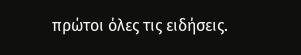πρώτοι όλες τις ειδήσεις.